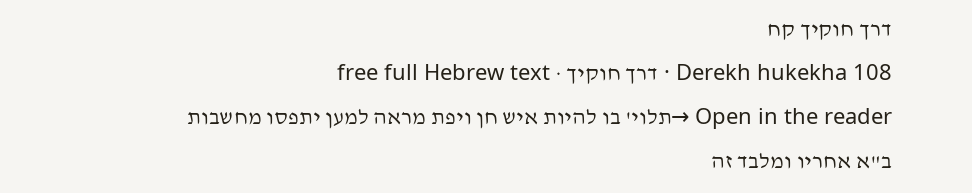דרך חוקיך קח
Derekh hukekha 108 · דרך חוקיך · free full Hebrew text
Open in the reader →תלוי' בו להיות איש חן ויפת מראה למען יתפסו מחשבות ב"א אחריו ומלבד זה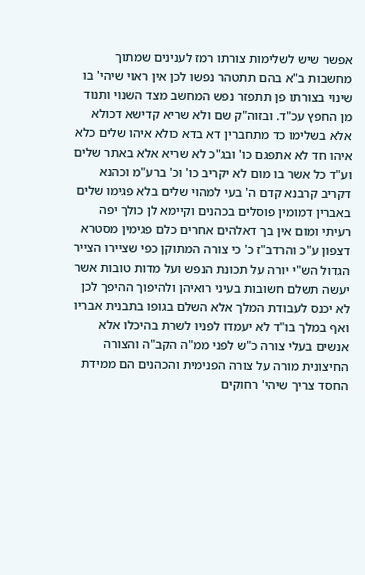אפשר שיש לשלימות צורתו רמז לענינים שמתוך מחשבות ב"א בהם תתטהר נפשו לכן אין ראוי שיהי' בו שינוי בצורתו פן תתפזר נפש המחשב מצד השנוי ותנוד מן החפץ עכ"ד. ובזוה"ק שם ולא שריא קדישא דכולא אלא בשלימו כד מתחברין דא בדא כולא איהו שלים כלא איהו חד לא אתפגם כו' ובג"כ לא שריא אלא באתר שלים וע"ד כל אשר בו מום לא יקריב כו' וכ' ברע"מ וכהנא דקריב קרבנא קדם ה' בעי למהוי שלים בלא פגימו שלים באברין דמומין פוסלים בכהנים וקיימא לן כולך יפה רעיתי ומום אין בך דאלהים אחרים כלם פגימין מסטרא דצפון ע"כ והרדב"ז כ' כי צורה המתוקן כפי שציירו הצייר הגדול הש"י יורה על תכונת הנפש ועל מדות טובות אשר יעשה תשלם חשובות בעיני רואיהן ולהיפוך ההיפך לכן לא יכנס לעבודת המלך אלא השלם בגופו בתבנית אבריו ואף במלך בו"ד לא יעמדו לפניו לשרת בהיכלו אלא אנשים בעלי צורה כ"ש לפני ממ"ה הקב"ה והצורה החיצונית מורה על צורה הפנימית והכהנים הם ממידת החסד צריך שיהי' רחוקים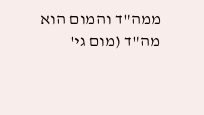ממה"ד והמום הוא מה"ד (מום גי'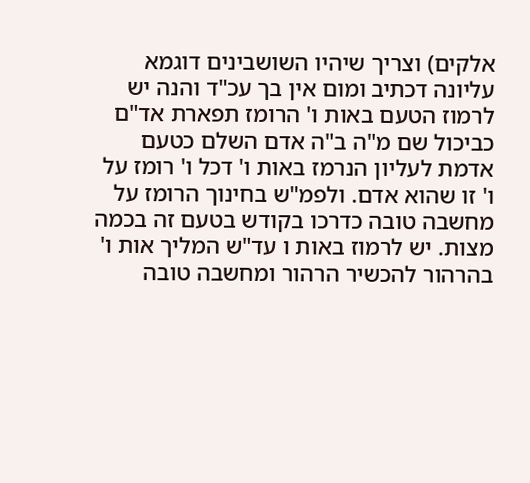אלקים) וצריך שיהיו השושבינים דוגמא עליונה דכתיב ומום אין בך עכ"ד והנה יש לרמוז הטעם באות ו' הרומז תפארת אד"ם כביכול שם מ"ה ב"ה אדם השלם כטעם אדמת לעליון הנרמז באות ו' דכל ו' רומז על ו' זו שהוא אדם. ולפמ"ש בחינוך הרומז על מחשבה טובה כדרכו בקודש בטעם זה בכמה מצות. יש לרמוז באות ו עד"ש המליך אות ו' בהרהור להכשיר הרהור ומחשבה טובה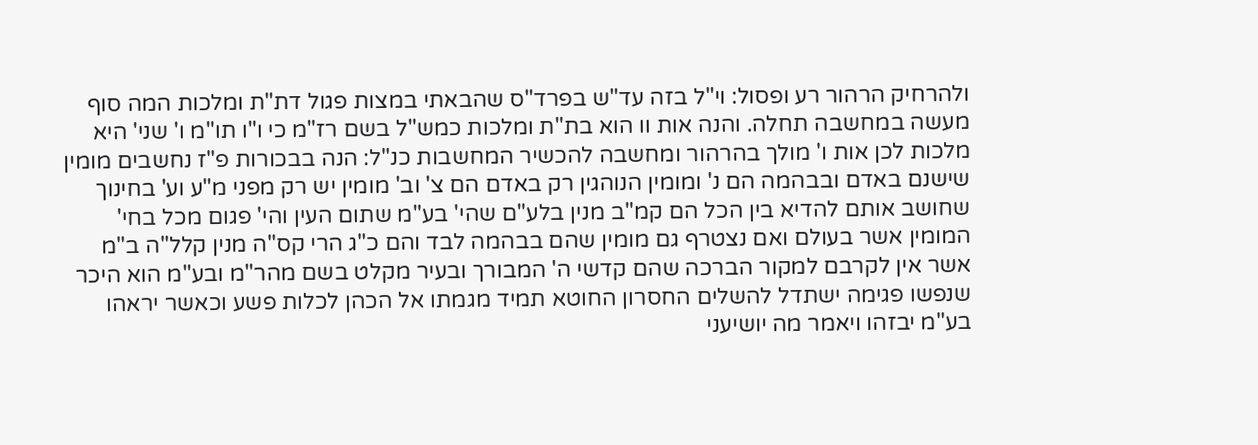ולהרחיק הרהור רע ופסול: וי"ל בזה עד"ש בפרד"ס שהבאתי במצות פגול דת"ת ומלכות המה סוף מעשה במחשבה תחלה. והנה אות וו הוא בת"ת ומלכות כמש"ל בשם רז"מ כי ו"ו תו"מ ו' שני' היא מלכות לכן אות ו' מולך בהרהור ומחשבה להכשיר המחשבות כנ"ל: הנה בבכורות פ"ז נחשבים מומין שישנם באדם ובבהמה הם נ' ומומין הנוהגין רק באדם הם צ' וב' מומין יש רק מפני מ"ע וע' בחינוך שחושב אותם להדיא בין הכל הם קמ"ב מנין בלע"ם שהי' בע"מ שתום העין והי' פגום מכל בחי' המומין אשר בעולם ואם נצטרף גם מומין שהם בבהמה לבד והם כ"ג הרי קס"ה מנין קלל"ה ב"מ אשר אין לקרבם למקור הברכה שהם קדשי ה' המבורך ובעיר מקלט בשם מהר"מ ובע"מ הוא היכר שנפשו פגימה ישתדל להשלים החסרון החוטא תמיד מגמתו אל הכהן לכלות פשע וכאשר יראהו בע"מ יבזהו ויאמר מה יושיעני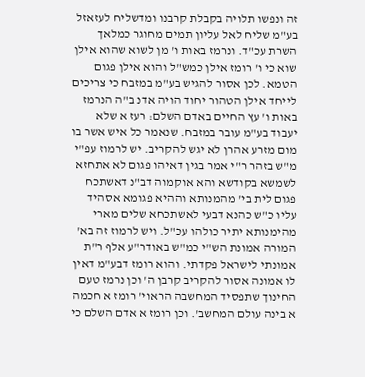זה ונפשו תלויה בקבלת קרבנו ומדשליח לעזאזל בע"מ שליח לאל עליון תמים מחוגר כמלאך השרת עכ"ד. ונרמז באות ו' מן לשוא שהוא אילן שוא כי ו' רומז אילן כמש"ל והוא אילן פגום הטמא. לכן אסור להגיש בע"מ במזבח כי צריכים לייחד אילן הטהור יחוד הויה אדנ ב"ה הנרמז באות ו' עץ החיים באדם השלם: רעז א שלא יעבוד בע"מ עובר במזבח. שנאמר כל איש אשר בו מום מזרע אהרן לא יגש להקריב. יש לרמוז עפ"י מ"ש בזהר ר"י אמר בגין דאיהו פגום לא אתחזא לשמשא בקודשא והא אוקמוה דב"נ דאשתכח פגום לית בי' מהמנותא וההיא פגומא אסהיד עליו כ"ש כהנא דבעי לאשתכחא שלים מארי מהימנותא יתיר כולהו עכ"ל. ויש לרמוז זה בא' המורה אמונת הש"י כמ"ש באודר"ע אלף ר"ת אמונתי לישראל פקדתי. והוא רומז דבע"מ דאין לו אמונה אסור להקריב קרבן ה' וכן נרמז טעם החינוך שתפסיד המחשבה הראוי' רומז א חכמה א בינה עולם המחשב'. וכן רומז א אדם השלם כי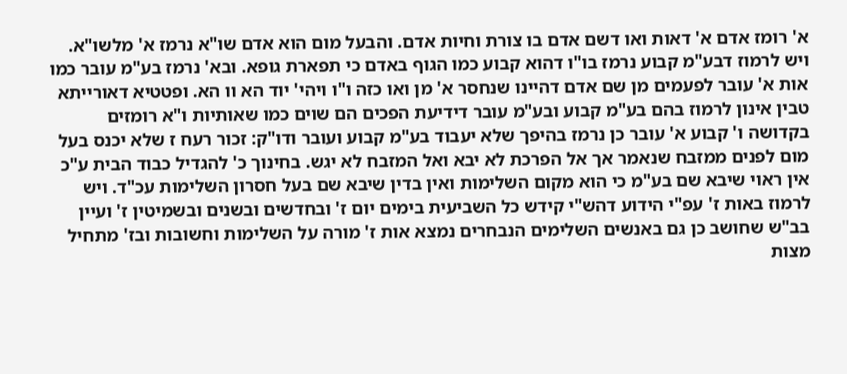א' רומז אדם א' דאות ואו דשם אדם בו צורת וחיות אדם. והבעל מום הוא אדם שו"א נרמז א' מלשו"א. ויש לרמוז דבע"מ קבוע נרמז בו"ו דהוא קבוע כמו הגוף באדם כי תפארת גופא. ובא' נרמז בע"מ עובר כמו אות א' עובר לפעמים מן שם אדם דהיינו שנחסר א' מן ואו כזה ו"ו ויהי' יוד הא וו הא. ופטטיא דאורייתא טבין אינון לרמוז בהם בע"מ קבוע ובע"מ עובר דידיעת הפכים הם שוים כמו שאותיות ו"א רומזים בקדושה ו' קבוע א' עובר כן נרמז בהיפך שלא יעבוד בע"מ קבוע ועובר ודו"ק: זכור רעח ז שלא יכנס בעל מום לפנים ממזבח שנאמר אך אל הפרכת לא יבא ואל המזבח לא יגש. בחינוך כ' להגדיל כבוד הבית ע"כ אין ראוי שיבא שם בע"מ כי הוא מקום השלימות ואין בדין שיבא שם בעל חסרון השלימות עכ"ד. ויש לרמוז באות ז' עפ"י הידוע דהש"י קידש כל השביעית בימים יום ז' ובחדשים ובשנים ובשמיטין ז' ועיין בב"ש שחושב כן גם באנשים השלימים הנבחרים נמצא אות ז' מורה על השלימות וחשובות ובז' מתחיל מצות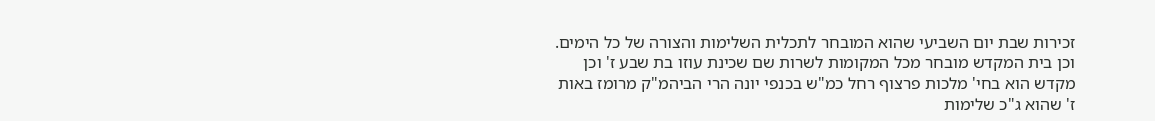זכירות שבת יום השביעי שהוא המובחר לתכלית השלימות והצורה של כל הימים. וכן בית המקדש מובחר מכל המקומות לשרות שם שכינת עוזו בת שבע ז' וכן מקדש הוא בחי' מלכות פרצוף רחל כמ"ש בכנפי יונה הרי הביהמ"ק מרומז באות ז' שהוא ג"כ שלימות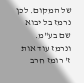של המקום. לכן נרמז בל יבוא שם בע"מ. ונרמז עוד אות ז' רומז חרב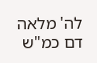לה' מלאה דם כמ"ש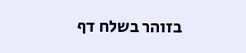בזוהר בשלח דף